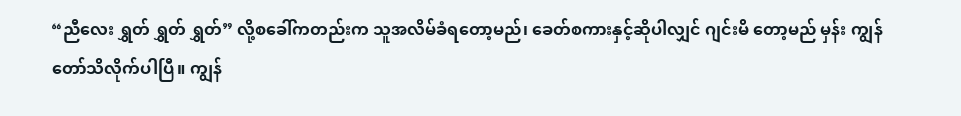“ညီလေး ရွှတ် ရွှတ် ရွှတ်” လို့စခေါ်ကတည်းက သူအလိမ်ခံရတော့မည်၊ ခေတ်စကားနှင့်ဆိုပါလျှင် ဂျင်းမိ တော့မည် မှန်း ကျွန်တော်သိလိုက်ပါပြီ။ ကျွန်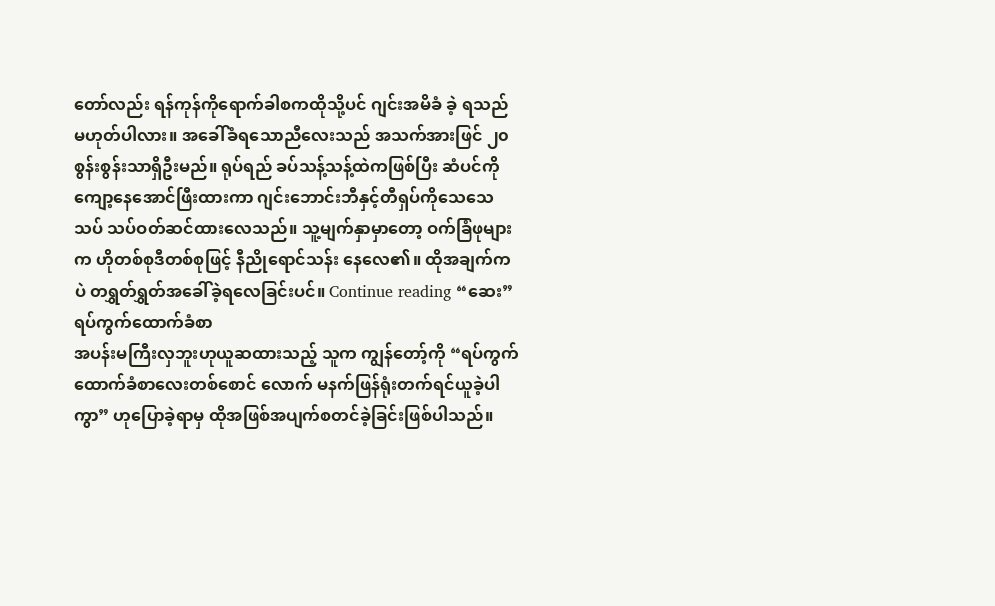တော်လည်း ရန်ကုန်ကိုရောက်ခါစကထိုသို့ပင် ဂျင်းအမိခံ ခဲ့ ရသည်မဟုတ်ပါလား။ အခေါ်ခံရသောညီလေးသည် အသက်အားဖြင် ၂၀ စွန်းစွန်းသာရှိဦးမည်။ ရုပ်ရည် ခပ်သန့်သန့်ထဲကဖြစ်ပြီး ဆံပင်ကိုကျော့နေအောင်ဖြီးထားကာ ဂျင်းဘောင်းဘီနှင့်တီရှပ်ကိုသေသေသပ် သပ်ဝတ်ဆင်ထားလေသည်။ သူ့မျက်နှာမှာတော့ ဝက်ခြံဖုများက ဟိုတစ်စုဒီတစ်စုဖြင့် နီညိုရောင်သန်း နေလေ၏။ ထိုအချက်ကပဲ တရွှတ်ရွှတ်အခေါ်ခဲ့ရလေခြင်းပင်။ Continue reading “ဆေး”
ရပ်ကွက်ထောက်ခံစာ
အပန်းမကြီးလှဘူးဟုယူဆထားသည့် သူက ကျွန်တော့်ကို “ရပ်ကွက်ထောက်ခံစာလေးတစ်စောင် လောက် မနက်ဖြန်ရုံးတက်ရင်ယူခဲ့ပါကွာ” ဟုပြောခဲ့ရာမှ ထိုအဖြစ်အပျက်စတင်ခဲ့ခြင်းဖြစ်ပါသည်။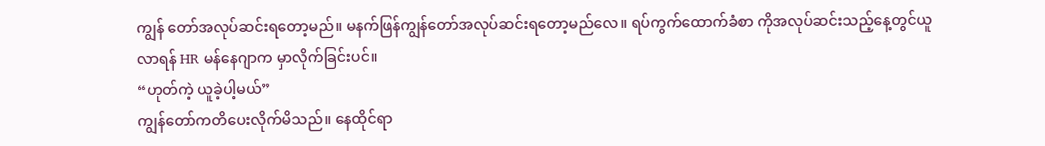ကျွန် တော်အလုပ်ဆင်းရတော့မည်။ မနက်ဖြန်ကျွန်တော်အလုပ်ဆင်းရတော့မည်လေ။ ရပ်ကွက်ထောက်ခံစာ ကိုအလုပ်ဆင်းသည့်နေ့တွင်ယူလာရန် HR မန်နေဂျာက မှာလိုက်ခြင်းပင်။
“ဟုတ်ကဲ့ ယူခဲ့ပါ့မယ်”
ကျွန်တော်ကတိပေးလိုက်မိသည်။ နေထိုင်ရာ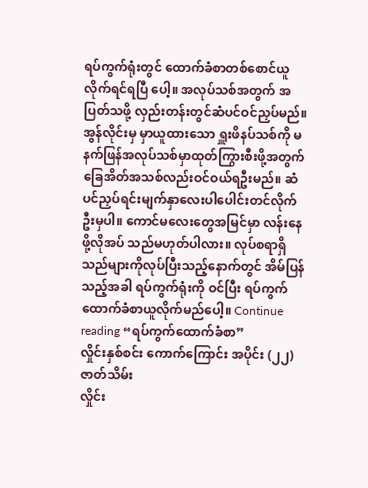ရပ်ကွက်ရုံးတွင် ထောက်ခံစာတစ်စောင်ယူလိုက်ရင်ရပြီ ပေါ့။ အလုပ်သစ်အတွက် အပြတ်သဖို့ လှည်းတန်းတွင်ဆံပင်ဝင်ညှပ်မည်။ အွန်လိုင်းမှ မှာယူထားသော ရှူးဖိနပ်သစ်ကို မနက်ဖြန်အလုပ်သစ်မှာထုတ်ကြွားစီးဖို့အတွက် ခြေအိတ်အသစ်လည်းဝင်ဝယ်ရဦးမည်။ ဆံပင်ညှပ်ရင်းမျက်နှာလေးပါပေါင်းတင်လိုက်ဦးမှပါ။ ကောင်မလေးတွေအမြင်မှာ လန်းနေဖို့လိုအပ် သည်မဟုတ်ပါလား။ လုပ်စရာရှိသည်များကိုလုပ်ပြီးသည့်နောက်တွင် အိမ်ပြန်သည့်အခါ ရပ်ကွက်ရုံးကို ဝင်ပြီး ရပ်ကွက်ထောက်ခံစာယူလိုက်မည်ပေါ့။ Continue reading “ရပ်ကွက်ထောက်ခံစာ”
လှိုင်းနှစ်စင်း ကောက်ကြောင်း အပိုင်း (၂၂) ဇာတ်သိမ်း
လှိုင်း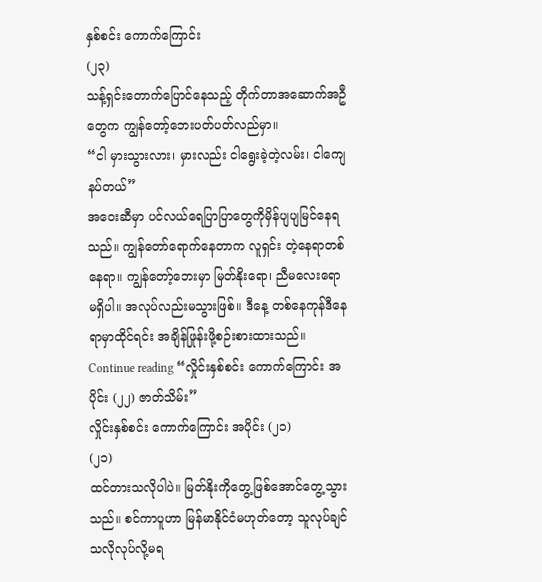နှစ်စင်း ကောက်ကြောင်း
(၂၃)
သန့်ရှင်းတောက်ပြောင်နေသည့် တိုက်တာအဆောက်အဦတွေက ကျွန်တော့်ဘေးပတ်ပတ်လည်မှာ။
“ငါ မှားသွားလား၊ မှားလည်း ငါရွေးခဲ့တဲ့လမ်း၊ ငါကျေနပ်တယ်”
အဝေးဆီမှာ ပင်လယ်ရေပြာပြာတွေကိုမှိန်ပျပျမြင်နေရသည်။ ကျွန်တော်ရောက်နေတာက လူရှင်း တဲ့နေရာတစ်နေရာ။ ကျွန်တော့်ဘေးမှာ မြတ်နိုးရော၊ ညီမလေးရော မရှိပါ။ အလုပ်လည်းမသွားဖြစ်။ ဒီနေ့ တစ်နေကုန်ဒီနေရာမှာထိုင်ရင်း အချိန်ဖြုန်းဖို့စဉ်းစားထားသည်။ Continue reading “လှိုင်းနှစ်စင်း ကောက်ကြောင်း အပိုင်း (၂၂) ဇာတ်သိမ်း”
လှိုင်းနှစ်စင်း ကောက်ကြောင်း အပိုင်း (၂၁)
(၂၁)
ထင်တားသလိုပါပဲ။ မြတ်နိုးကိုတွေ့ဖြစ်အောင်တွေ့သွားသည်။ စင်ကာပူဟာ မြန်မာနိုင်ငံမဟုတ်တော့ သူလုပ်ချင်သလိုလုပ်လို့မရ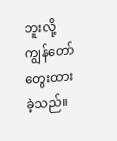ဘူးလို့ ကျွန်တော်တွေးထားခဲ့သည်။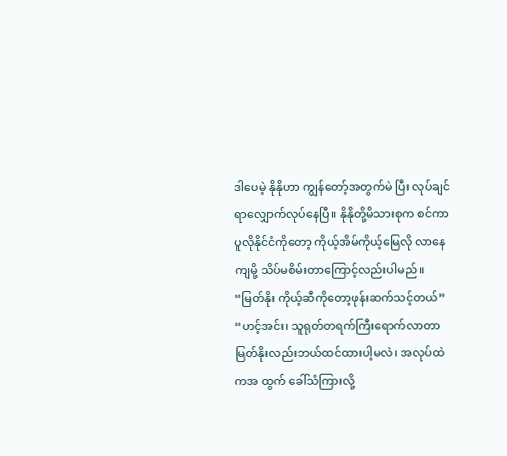ဒါပေမဲ့ နိုနိုဟာ ကျွန်တော့်အတွက်မဲ ပြီး လုပ်ချင်ရာလျှောက်လုပ်နေပြီ။ နိုနိုတို့မိသားစုက စင်ကာပူလိုနိုင်ငံကိုတော့ ကိုယ့်အိမ်ကိုယ့်မြေလို လာနေကျမို့ သိပ်မစိမ်းတာကြောင့်လည်းပါမည်။
“မြတ်နိုး ကိုယ့်ဆီကိုတော့ဖုန်းဆက်သင့်တယ်”
“ဟင့်အင်း၊ သူရုတ်တရက်ကြီးရောက်လာတာ မြတ်နိုးလည်းဘယ်ထင်ထားပါ့မလဲ၊ အလုပ်ထဲကအ ထွက် ခေါ်သံကြားလို့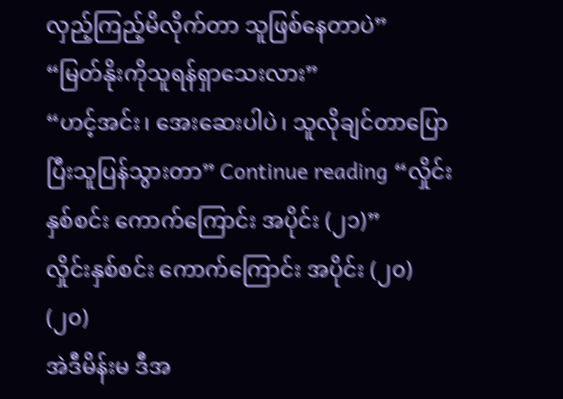လှည့်ကြည့်မိလိုက်တာ သူဖြစ်နေတာပဲ”
“မြတ်နိုးကိုသူရန်ရှာသေးလား”
“ဟင့်အင်း၊ အေးဆေးပါပဲ၊ သူလိုချင်တာပြောပြီးသူပြန်သွားတာ” Continue reading “လှိုင်းနှစ်စင်း ကောက်ကြောင်း အပိုင်း (၂၁)”
လှိုင်းနှစ်စင်း ကောက်ကြောင်း အပိုင်း (၂၀)
(၂၀)
အဲဒီမိန်းမ ဒီအ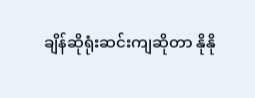ချိန်ဆိုရုံးဆင်းကျဆိုတာ နိုနို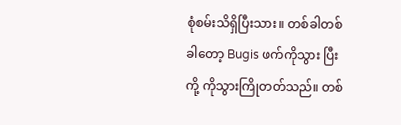စုံစမ်းသိရှိပြီးသား။ တစ်ခါတစ်ခါတော့ Bugis ဖက်ကိုသွား ပြီး ကို့ ကိုသွားကြိုတတ်သည်။ တစ်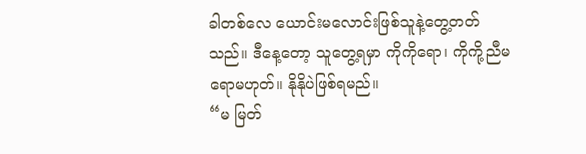ခါတစ်လေ ယောင်းမလောင်းဖြစ်သူနဲ့တွေ့တတ်သည်။ ဒီနေ့တော့ သူတွေ့ရမှာ ကိုကိုရော၊ ကိုကို့ညီမရောမဟုတ်။ နိုနိုပဲဖြစ်ရမည်။
“မ မြတ်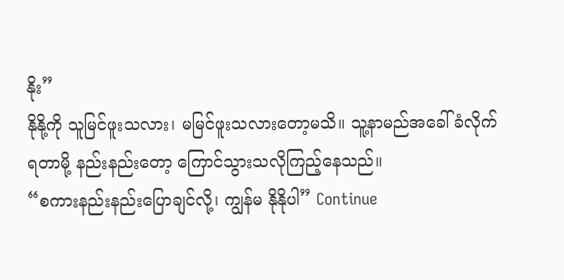နိုး”
နိုနို့ကို သူမြင်ဖူးသလား၊ မမြင်ဖူးသလားတော့မသိ။ သူ့နာမည်အခေါ်ခံလိုက်ရတာမို့ နည်းနည်းတော့ ကြောင်သွားသလိုကြည့်နေသည်။
“စကားနည်းနည်းပြောချင်လို့၊ ကျွန်မ နိုနိုပါ” Continue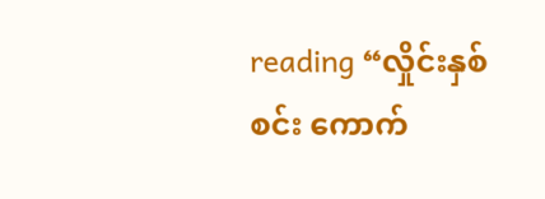reading “လှိုင်းနှစ်စင်း ကောက်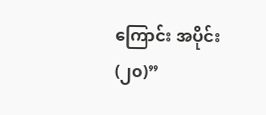ကြောင်း အပိုင်း (၂၀)”